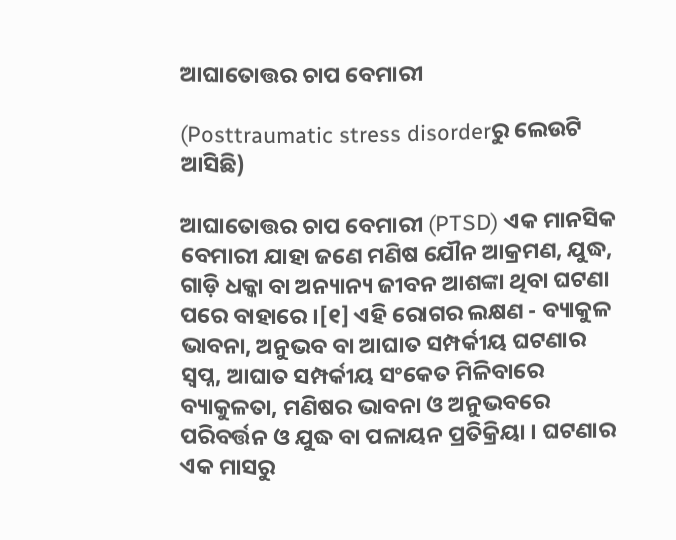ଆଘାତୋତ୍ତର ଚାପ ବେମାରୀ

(Posttraumatic stress disorderରୁ ଲେଉଟି ଆସିଛି)

ଆଘାତୋତ୍ତର ଚାପ ବେମାରୀ (PTSD) ଏକ ମାନସିକ ବେମାରୀ ଯାହା ଜଣେ ମଣିଷ ଯୌନ ଆକ୍ରମଣ, ଯୁଦ୍ଧ, ଗାଡ଼ି ଧକ୍କା ବା ଅନ୍ୟାନ୍ୟ ଜୀବନ ଆଶଙ୍କା ଥିବା ଘଟଣା ପରେ ବାହାରେ ।[୧] ଏହି ରୋଗର ଲକ୍ଷଣ - ବ୍ୟାକୁଳ ଭାବନା, ଅନୁଭବ ବା ଆଘାତ ସମ୍ପର୍କୀୟ ଘଟଣାର ସ୍ୱପ୍ନ, ଆଘାତ ସମ୍ପର୍କୀୟ ସଂକେତ ମିଳିବାରେ ବ୍ୟାକୁଳତା, ମଣିଷର ଭାବନା ଓ ଅନୁଭବରେ ପରିବର୍ତ୍ତନ ଓ ଯୁଦ୍ଧ ବା ପଳାୟନ ପ୍ରତିକ୍ରିୟା । ଘଟଣାର ଏକ ମାସରୁ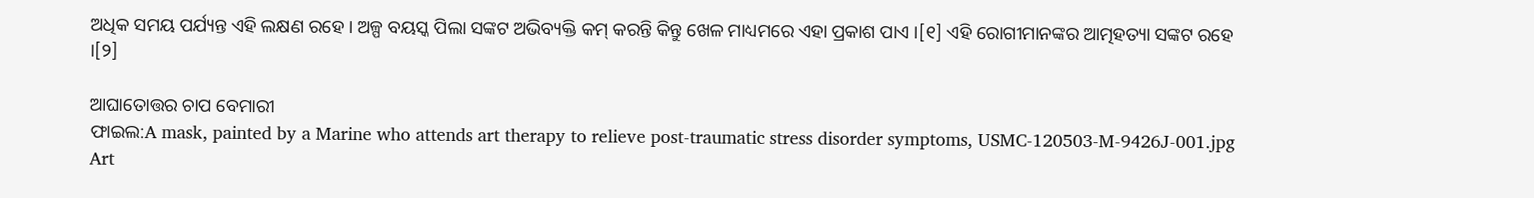ଅଧିକ ସମୟ ପର୍ଯ୍ୟନ୍ତ ଏହି ଲକ୍ଷଣ ରହେ । ଅଳ୍ପ ବୟସ୍କ ପିଲା ସଙ୍କଟ ଅଭିବ୍ୟକ୍ତି କମ୍ କରନ୍ତି କିନ୍ତୁ ଖେଳ ମାଧ୍ୟମରେ ଏହା ପ୍ରକାଶ ପାଏ ।[୧] ଏହି ରୋଗୀମାନଙ୍କର ଆତ୍ମହତ୍ୟା ସଙ୍କଟ ରହେ ।[୨]

ଆଘାତୋତ୍ତର ଚାପ ବେମାରୀ
ଫାଇଲ:A mask, painted by a Marine who attends art therapy to relieve post-traumatic stress disorder symptoms, USMC-120503-M-9426J-001.jpg
Art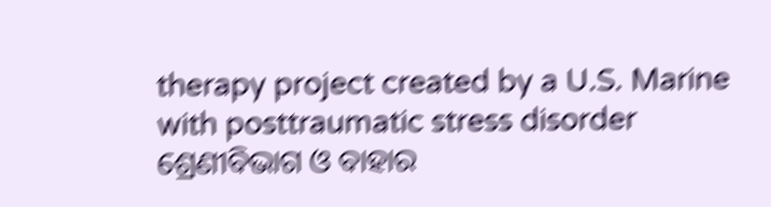therapy project created by a U.S. Marine with posttraumatic stress disorder
ଶ୍ରେଣୀବିଭାଗ ଓ ବାହାର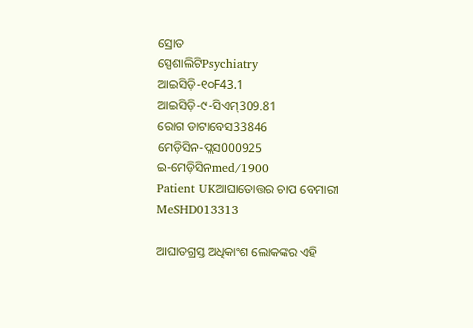ସ୍ରୋତ
ସ୍ପେଶାଲିଟିPsychiatry
ଆଇସିଡ଼ି-୧୦F43.1
ଆଇସିଡ଼ି-୯-ସିଏମ୍309.81
ରୋଗ ଡାଟାବେସ33846
ମେଡ଼ିସିନ-ପ୍ଲସ000925
ଇ-ମେଡ଼ିସିନmed/1900
Patient UKଆଘାତୋତ୍ତର ଚାପ ବେମାରୀ
MeSHD013313

ଆଘାତଗ୍ରସ୍ତ ଅଧିକାଂଶ ଲୋକଙ୍କର ଏହି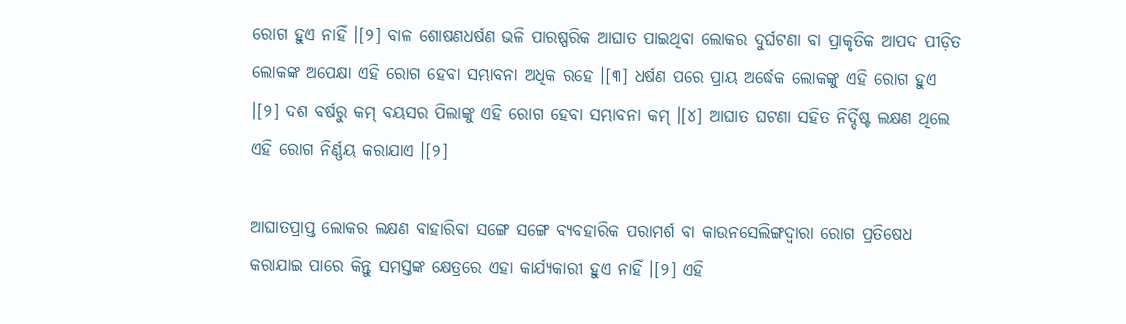ରୋଗ ହୁଏ ନାହିଁ ।[୨] ବାଳ ଶୋଷଣଧର୍ଷଣ ଭଳି ପାରଷ୍ପରିକ ଆଘାତ ପାଇଥିବା ଲୋକର ଦୁର୍ଘଟଣା ବା ପ୍ରାକୃତିକ ଆପଦ ପୀଡ଼ିତ ଲୋକଙ୍କ ଅପେକ୍ଷା ଏହି ରୋଗ ହେବା ସମ୍ଭାବନା ଅଧିକ ରହେ ।[୩] ଧର୍ଷଣ ପରେ ପ୍ରାୟ ଅର୍ଦ୍ଧେକ ଲୋକଙ୍କୁ ଏହି ରୋଗ ହୁଏ ।[୨] ଦଶ ବର୍ଷରୁ କମ୍ ବୟସର ପିଲାଙ୍କୁ ଏହି ରୋଗ ହେବା ସମ୍ଭାବନା କମ୍ ।[୪] ଆଘାତ ଘଟଣା ସ‌ହିତ ନିର୍ଦ୍ଦିଷ୍ଟ ଲକ୍ଷଣ ଥିଲେ ଏହି ରୋଗ ନିର୍ଣ୍ଣୟ କରାଯାଏ ।[୨]

ଆଘାତପ୍ରାପ୍ତ ଲୋକର ଲକ୍ଷଣ ବାହାରିବା ସଙ୍ଗେ ସଙ୍ଗେ ବ୍ୟବ‌ହାରିକ ପରାମର୍ଶ ବା କାଉନସେଲିଙ୍ଗଦ୍ୱାରା ରୋଗ ପ୍ରତିଷେଧ କରାଯାଇ ପାରେ କିନ୍ତୁ ସମସ୍ତଙ୍କ କ୍ଷେତ୍ରରେ ଏହା କାର୍ଯ୍ୟକାରୀ ହୁଏ ନାହିଁ ।[୨] ଏହି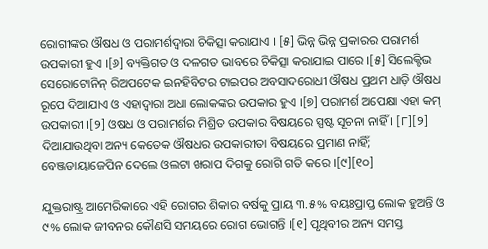ରୋଗୀଙ୍କର ଔଷଧ ଓ ପରାମର୍ଶଦ୍ୱାରା ଚିକିତ୍ସା କରାଯାଏ । [୫] ଭିନ୍ନ ଭିନ୍ନ ପ୍ରକାରର ପରାମର୍ଶ ଉପକାରୀ ହୁଏ ।[୬] ବ୍ୟକ୍ତିଗତ ଓ ଦଳଗତ ଭାବରେ ଚିକିତ୍ସା କରାଯାଇ ପାରେ ।[୫] ସିଲେକ୍ଟିଭ ସେରୋଟୋନିନ୍ ରିଅପଟେକ ଇନହିବିଟର ଟାଇପର ଅବସାଦରୋଧୀ ଔଷଧ ପ୍ରଥମ ଧାଡ଼ି ଔଷଧ ରୂପେ ଦିଆଯାଏ ଓ ଏହାଦ୍ୱାରା ଅଧା ଲୋକଙ୍କର ଉପକାର ହୁଏ ।[୭] ପରାମର୍ଶ ଅପେକ୍ଷା ଏହା କମ୍ ଉପକାରୀ ।[୨] ଓଷଧ ଓ ପରାମର୍ଶର ମିଶ୍ରିତ ଉପକାର ବିଷୟରେ ସ୍ପଷ୍ଟ ସୂଚନା ନାହିଁ । [୮][୨] ଦିଆଯାଉଥିବା ଅନ୍ୟ କେତେକ ଔଷଧର ଉପକାରୀତା ବିଷୟରେ ପ୍ରମାଣ ନାହିଁ; ବେଞ୍ଜଡାୟାଜେପିନ ଦେଲେ ଓଲଟା ଖରାପ ଦିଗକୁ ରୋଗି ଗତି କରେ ।[୯][୧୦]

ଯୁକ୍ତରାଷ୍ଟ୍ର ଆମେରିକାରେ ଏହି ରୋଗର ଶିକାର ବର୍ଷକୁ ପ୍ରାୟ ୩.୫% ବ‌ୟଃପ୍ରାପ୍ତ ଲୋକ ହୁଅନ୍ତି ଓ ୯% ଲୋକ ଜୀବନର କୌଣସି ସମୟରେ ରୋଗ ଭୋଗନ୍ତି ।[୧] ପୃଥିବୀର ଅନ୍ୟ ସମସ୍ତ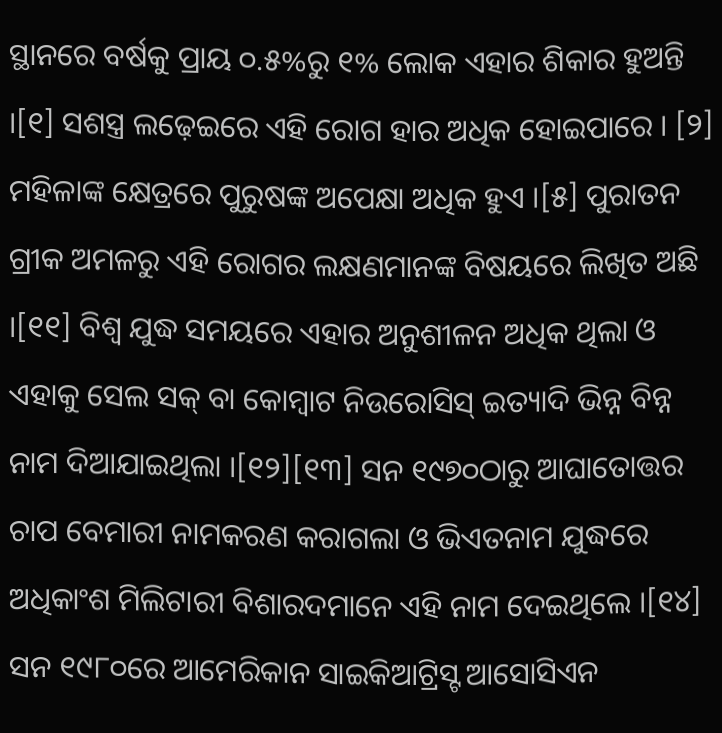ସ୍ଥାନରେ ବର୍ଷକୁ ପ୍ରାୟ ୦.୫%ରୁ ୧% ଲୋକ ଏହାର ଶିକାର ହୁଅନ୍ତି ।[୧] ସଶସ୍ତ୍ର ଲଢ଼େଇରେ ଏହି ରୋଗ ହାର ଅଧିକ ହୋଇପାରେ । [୨] ମହିଳାଙ୍କ କ୍ଷେତ୍ରରେ ପୁରୁଷଙ୍କ ଅପେକ୍ଷା ଅଧିକ ହୁଏ ।[୫] ପୁରାତନ ଗ୍ରୀକ ଅମଳରୁ ଏହି ରୋଗର ଲକ୍ଷଣମାନଙ୍କ ବିଷୟରେ ଲିଖିତ ଅଛି ।[୧୧] ବିଶ୍ୱ ଯୁଦ୍ଧ ସମୟରେ ଏହାର ଅନୁଶୀଳନ ଅଧିକ ଥିଲା ଓ ଏହାକୁ ସେଲ ସକ୍ ବା କୋମ୍ବାଟ ନିଉରୋସିସ୍ ଇତ୍ୟାଦି ଭିନ୍ନ ବିନ୍ନ ନାମ ଦିଆଯାଇଥିଲା ।[୧୨][୧୩] ସନ ୧୯୭୦ଠାରୁ ଆଘାତୋତ୍ତର ଚାପ ବେମାରୀ ନାମକରଣ କରାଗଲା ଓ ଭିଏତନାମ ଯୁଦ୍ଧରେ ଅଧିକାଂଶ ମିଲିଟାରୀ ବିଶାରଦମାନେ ଏହି ନାମ ଦେଇଥିଲେ ।[୧୪] ସନ ୧୯୮୦ରେ ଆମେରିକାନ ସାଇକିଆଟ୍ରିସ୍ଟ ଆସୋସିଏନ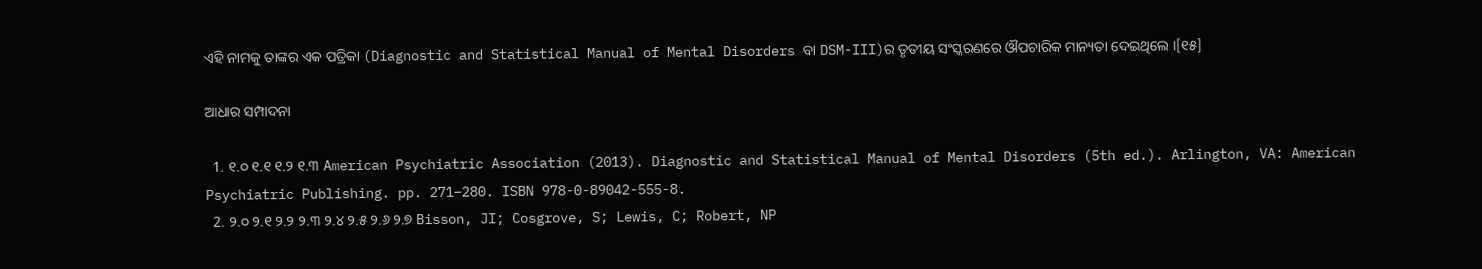ଏହି ନାମକୁ ତାଙ୍କର ଏକ ପତ୍ରିକା (Diagnostic and Statistical Manual of Mental Disorders ବା DSM-III)ର ତୃତୀୟ ସଂସ୍କରଣରେ ଔପଚାରିକ ମାନ୍ୟତା ଦେଇଥିଲେ ।[୧୫]

ଆଧାର ସମ୍ପାଦନା

  1. ୧.୦ ୧.୧ ୧.୨ ୧.୩ American Psychiatric Association (2013). Diagnostic and Statistical Manual of Mental Disorders (5th ed.). Arlington, VA: American Psychiatric Publishing. pp. 271–280. ISBN 978-0-89042-555-8.
  2. ୨.୦ ୨.୧ ୨.୨ ୨.୩ ୨.୪ ୨.୫ ୨.୬ ୨.୭ Bisson, JI; Cosgrove, S; Lewis, C; Robert, NP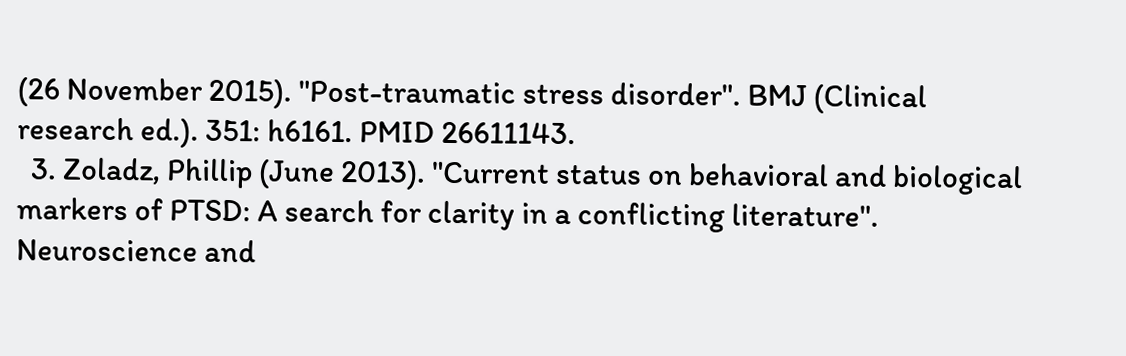(26 November 2015). "Post-traumatic stress disorder". BMJ (Clinical research ed.). 351: h6161. PMID 26611143.
  3. Zoladz, Phillip (June 2013). "Current status on behavioral and biological markers of PTSD: A search for clarity in a conflicting literature". Neuroscience and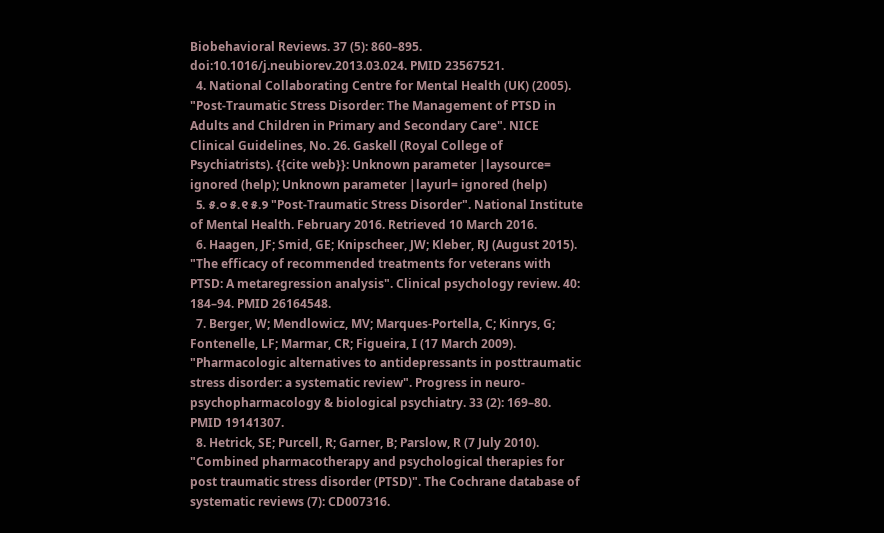Biobehavioral Reviews. 37 (5): 860–895. doi:10.1016/j.neubiorev.2013.03.024. PMID 23567521.
  4. National Collaborating Centre for Mental Health (UK) (2005). "Post-Traumatic Stress Disorder: The Management of PTSD in Adults and Children in Primary and Secondary Care". NICE Clinical Guidelines, No. 26. Gaskell (Royal College of Psychiatrists). {{cite web}}: Unknown parameter |laysource= ignored (help); Unknown parameter |layurl= ignored (help)
  5. ୫.୦ ୫.୧ ୫.୨ "Post-Traumatic Stress Disorder". National Institute of Mental Health. February 2016. Retrieved 10 March 2016.
  6. Haagen, JF; Smid, GE; Knipscheer, JW; Kleber, RJ (August 2015). "The efficacy of recommended treatments for veterans with PTSD: A metaregression analysis". Clinical psychology review. 40: 184–94. PMID 26164548.
  7. Berger, W; Mendlowicz, MV; Marques-Portella, C; Kinrys, G; Fontenelle, LF; Marmar, CR; Figueira, I (17 March 2009). "Pharmacologic alternatives to antidepressants in posttraumatic stress disorder: a systematic review". Progress in neuro-psychopharmacology & biological psychiatry. 33 (2): 169–80. PMID 19141307.
  8. Hetrick, SE; Purcell, R; Garner, B; Parslow, R (7 July 2010). "Combined pharmacotherapy and psychological therapies for post traumatic stress disorder (PTSD)". The Cochrane database of systematic reviews (7): CD007316.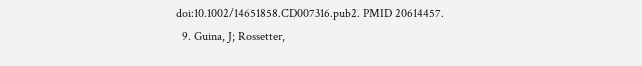doi:10.1002/14651858.CD007316.pub2. PMID 20614457.
  9. Guina, J; Rossetter,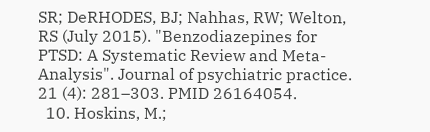SR; DeRHODES, BJ; Nahhas, RW; Welton, RS (July 2015). "Benzodiazepines for PTSD: A Systematic Review and Meta-Analysis". Journal of psychiatric practice. 21 (4): 281–303. PMID 26164054.
  10. Hoskins, M.;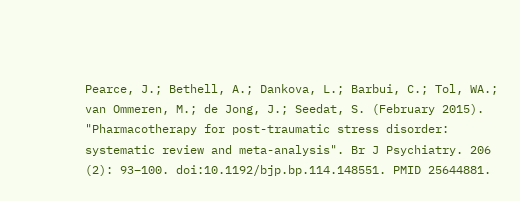Pearce, J.; Bethell, A.; Dankova, L.; Barbui, C.; Tol, WA.; van Ommeren, M.; de Jong, J.; Seedat, S. (February 2015). "Pharmacotherapy for post-traumatic stress disorder: systematic review and meta-analysis". Br J Psychiatry. 206 (2): 93–100. doi:10.1192/bjp.bp.114.148551. PMID 25644881.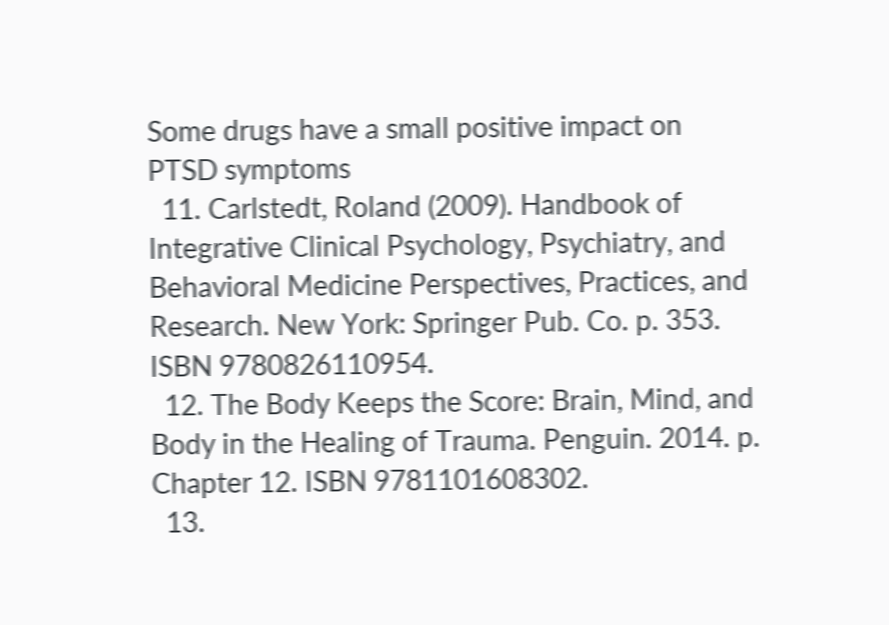Some drugs have a small positive impact on PTSD symptoms
  11. Carlstedt, Roland (2009). Handbook of Integrative Clinical Psychology, Psychiatry, and Behavioral Medicine Perspectives, Practices, and Research. New York: Springer Pub. Co. p. 353. ISBN 9780826110954.
  12. The Body Keeps the Score: Brain, Mind, and Body in the Healing of Trauma. Penguin. 2014. p. Chapter 12. ISBN 9781101608302.
  13.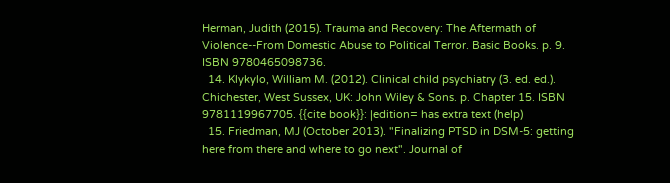Herman, Judith (2015). Trauma and Recovery: The Aftermath of Violence--From Domestic Abuse to Political Terror. Basic Books. p. 9. ISBN 9780465098736.
  14. Klykylo, William M. (2012). Clinical child psychiatry (3. ed. ed.). Chichester, West Sussex, UK: John Wiley & Sons. p. Chapter 15. ISBN 9781119967705. {{cite book}}: |edition= has extra text (help)
  15. Friedman, MJ (October 2013). "Finalizing PTSD in DSM-5: getting here from there and where to go next". Journal of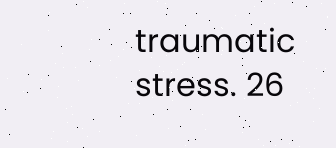traumatic stress. 26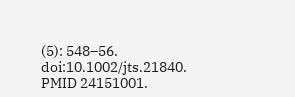(5): 548–56. doi:10.1002/jts.21840. PMID 24151001.